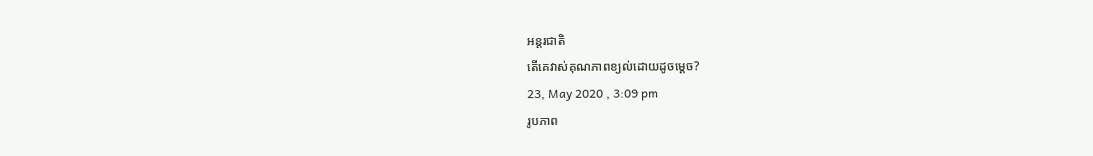អន្តរជាតិ
តើគេវាស់គុណភាពខ្យល់ដោយដូចម្តេច?
23, May 2020 , 3:09 pm
រូបភាព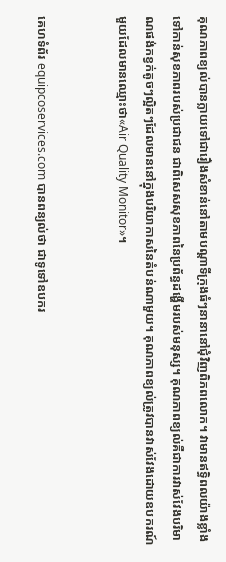គុណភាពខ្យល់បានក្លាយទៅជារឿងសំខាន់នៅតាមបណ្តាទីក្រុងធំៗនានានៅជុំវិញពិភពលោក។ វាមានឥទ្ធិពលយ៉ាងខ្លាំងទៅកាន់សុខភាពរបស់ប្រជាជន ជាពិសេសសុខភាពនៃប្រព័ន្ធដង្ហើមរបស់មនុស្ស។ គុណភាពខ្យល់គឺជាការវាស់វែងបរិមាណផង់កខ្វក់តូចៗល្អិតៗដែលមាននៅក្នុងបរិយាកាសនៃតំបន់ណាមួយ។ គុណភាពខ្យល់ត្រូវបានវាស់វែងដោយឧបករណ៍មួយដែលមានឈ្មោះថា«Air Quality Monitor»។


គេហទំព័រ equipcoservices.com បានពន្យល់ថា ជាទូទៅឧបករ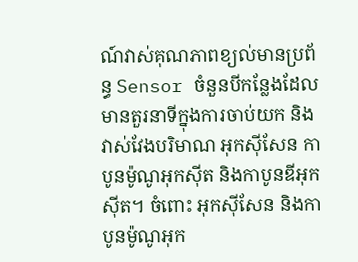ណ៍វាស់គុណភាពខ្យល់មានប្រព័ន្ធ Sensor ចំនួនបីកន្លែងដែលមានតួរនាទីក្នុងការចាប់យក និងវាស់វែងបរិមាណ អុកស៊ីសែន កាបូនម៉ូណូអុកស៊ីត និងកាបូនឌីអុកស៊ីត។ ចំពោះ អុកស៊ីសែន និងកាបូនម៉ូណូអុក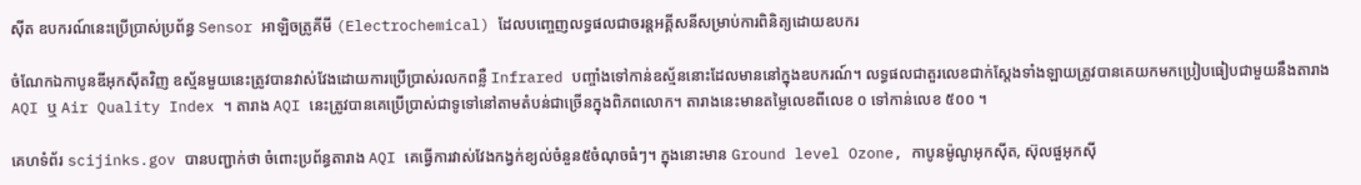ស៊ីត ឧបករណ៍នេះប្រើប្រាស់ប្រព័ន្ធ Sensor អាឡិចត្រូគីមី (Electrochemical) ដែលបញ្ចេញលទ្ធផលជាចរន្តអគ្គីសនីសម្រាប់ការពិនិត្យដោយឧបករ

ចំណែកឯកាបូនឌីអុកស៊ីតវិញ ឧស្ម័នមួយនេះត្រូវបានវាស់វែងដោយការប្រើប្រាស់រលកពន្លឺ Infrared បញ្ចាំងទៅកាន់ឧស្ម័ននោះដែលមាននៅក្នុងឧបករណ៍។ លទ្ធផលជាតួរលេខជាក់ស្តែងទាំងឡាយត្រូវបានគេយកមកប្រៀបធៀបជាមួយនឹងតារាង AQI ឬ Air Quality Index ។ តារាង AQI នេះត្រូវបានគេប្រើប្រាស់ជាទូទៅនៅតាមតំបន់ជាច្រើនក្នុងពិភពលោក។ តារាងនេះមានតម្លៃលេខពីលេខ ០ ទៅកាន់លេខ ៥០០ ។

គេហទំព័រ scijinks.gov បានបញ្ជាក់ថា ចំពោះប្រព័ន្ធតារាង AQI គេធ្វើការវាស់វែងកង្វក់ខ្យល់ចំនួន៥ចំណុចធំៗ។ ក្នុងនោះមាន Ground level Ozone, កាបូនម៉ូណូអុកស៊ីត, ស៊ុលផួអុកស៊ី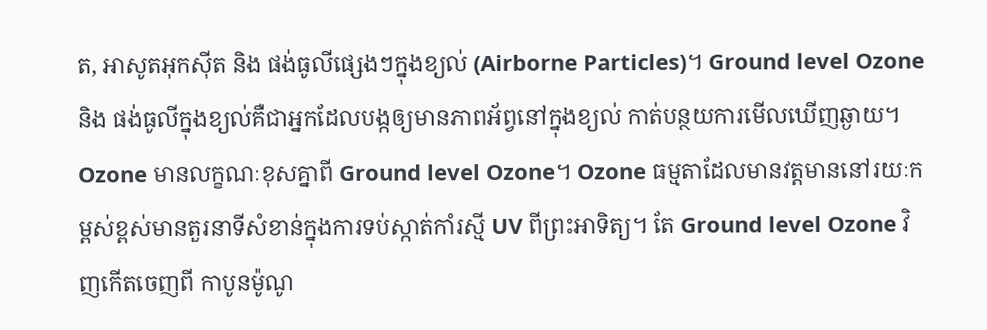ត, អាសូតអុកស៊ីត និង ផង់ធូលីផ្សេងៗក្នុងខ្យល់ (Airborne Particles)។ Ground level Ozone និង ផង់ធូលីក្នុងខ្យល់គឺជាអ្នកដែលបង្កឲ្យមានភាពអ័ព្វនៅក្នុងខ្យល់ កាត់បន្ថយការមើលឃើញឆ្ងាយ។ Ozone មានលក្ខណៈខុសគ្នាពី Ground level Ozone។ Ozone ធម្មតាដែលមានវត្តមាននៅរយៈកម្ពស់ខ្ពស់មានតួរនាទីសំខាន់ក្នុងការទប់ស្កាត់កាំរស្មី UV ពីព្រះអាទិត្យ។ តែ Ground level Ozone វិញកើតចេញពី កាបូនម៉ូណូ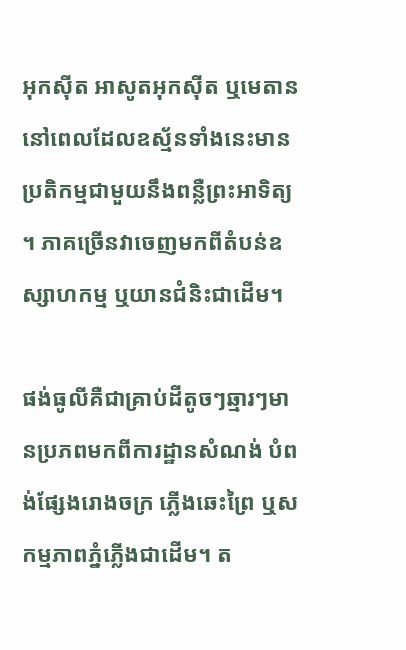អុកស៊ីត អាសូតអុកស៊ីត ឬមេតាននៅពេលដែលឧស្ម័នទាំងនេះមានប្រតិកម្មជាមួយនឹងពន្លឺព្រះអាទិត្យ។ ភាគច្រើនវាចេញមកពីតំបន់ឧស្សាហកម្ម ឬយានជំនិះជាដើម។

ផង់ធូលីគឺជាគ្រាប់ដីតូចៗឆ្មារៗមានប្រភពមកពីការដ្ឋានសំណង់ បំពង់ផ្សែងរោងចក្រ ភ្លើងឆេះព្រៃ ឬសកម្មភាពភ្នំភ្លើងជាដើម។ ត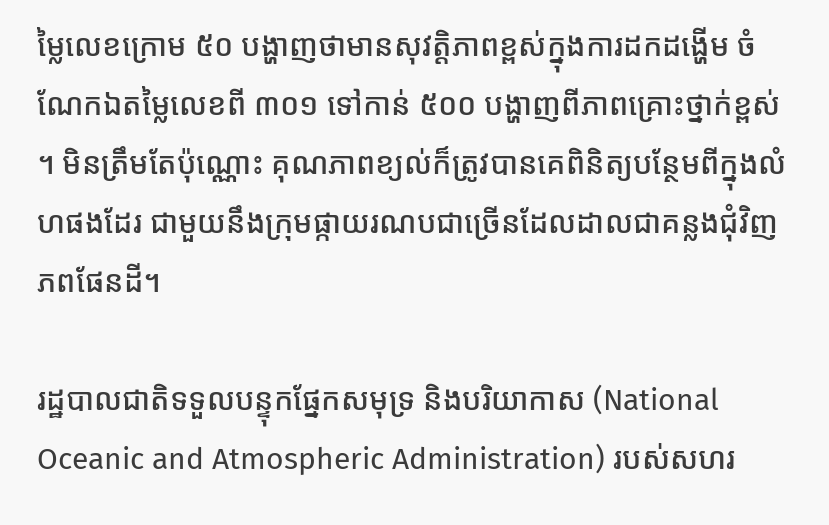ម្លៃលេខក្រោម ៥០ បង្ហាញថាមានសុវត្តិភាពខ្ពស់ក្នុងការដកដង្ហើម ចំណែកឯតម្លៃលេខពី ៣០១ ទៅកាន់ ៥០០ បង្ហាញពីភាពគ្រោះថ្នាក់ខ្ពស់។ មិនត្រឹមតែប៉ុណ្ណោះ គុណភាពខ្យល់ក៏ត្រូវបានគេពិនិត្យបន្ថែមពីក្នុងលំហផងដែរ ជាមួយនឹងក្រុមផ្កាយរណបជាច្រើនដែលដាលជាគន្លងជុំវិញភពផែនដី។

រដ្ឋបាលជាតិទទួលបន្ទុកផ្នែកសមុទ្រ និងបរិយាកាស (National Oceanic and Atmospheric Administration) របស់សហរ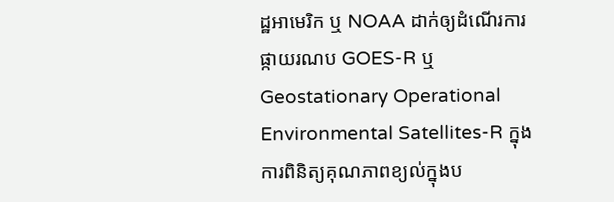ដ្ឋអាមេរិក ឬ NOAA ដាក់ឲ្យដំណើរការផ្កាយរណប GOES-R ឬ Geostationary Operational Environmental Satellites-R ក្នុងការពិនិត្យគុណភាពខ្យល់ក្នុងប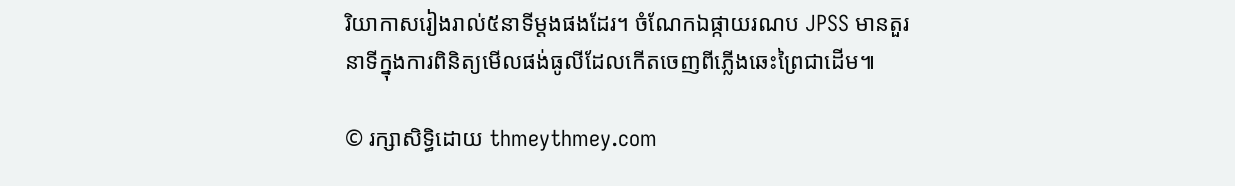រិយាកាសរៀងរាល់៥នាទីម្តងផងដែរ។ ចំណែកឯផ្កាយរណប JPSS មានតួរនាទីក្នុងការពិនិត្យមើលផង់ធូលីដែលកើតចេញពីភ្លើងឆេះព្រៃជាដើម៕

© រក្សាសិទ្ធិដោយ thmeythmey.com